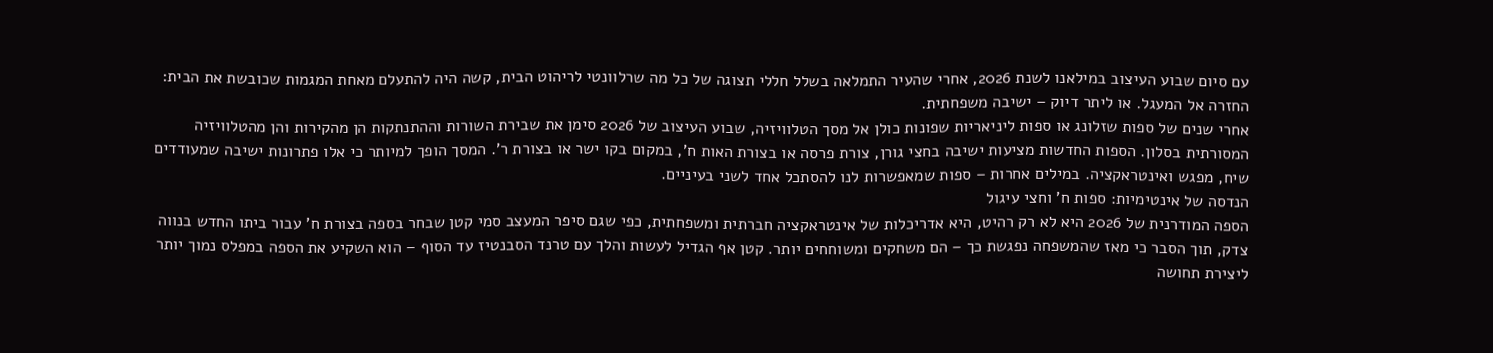עם סיום שבוע העיצוב במילאנו לשנת 2026, אחרי שהעיר התמלאה בשלל חללי תצוגה של כל מה שרלוונטי לריהוט הבית, קשה היה להתעלם מאחת המגמות שכובשת את הבית: החזרה אל המעגל. או ליתר דיוק – ישיבה משפחתית.
אחרי שנים של ספות שזלונג או ספות ליניאריות שפונות כולן אל מסך הטלוויזיה, שבוע העיצוב של 2026 סימן את שבירת השורות וההתנתקות הן מהקירות והן מהטלוויזיה המסורתית בסלון. הספות החדשות מציעות ישיבה בחצי גורן, צורת פרסה או בצורת האות ח', במקום בקו ישר או בצורת ר'. המסך הופך למיותר כי אלו פתרונות ישיבה שמעודדים שיח, מפגש ואינטראקציה. במילים אחרות – ספות שמאפשרות לנו להסתכל אחד לשני בעיניים.
הנדסה של אינטימיות: ספות ח' וחצי עיגול
הספה המודרנית של 2026 היא לא רק רהיט, היא אדריכלות של אינטראקציה חברתית ומשפחתית, כפי שגם סיפר המעצב סמי קטן שבחר בספה בצורת ח' עבור ביתו החדש בנווה צדק, תוך הסבר כי מאז שהמשפחה נפגשת כך – הם משחקים ומשוחחים יותר. קטן אף הגדיל לעשות והלך עם טרנד הסבנטיז עד הסוף – הוא השקיע את הספה במפלס נמוך יותר ליצירת תחושה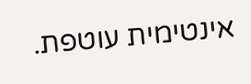אינטימית עוטפת.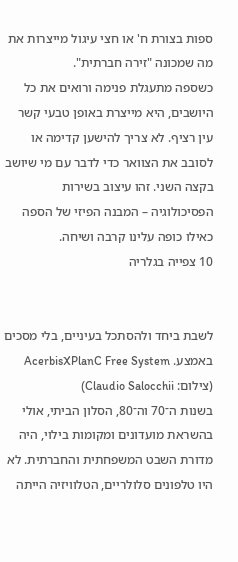ספות בצורת ח' או חצי עיגול מייצרות את מה שמכונה "זירה חברתית".
כשספה מתעגלת פנימה ורואים את כל היושבים, היא מייצרת באופן טבעי קשר עין רציף. לא צריך להישען קדימה או לסובב את הצוואר כדי לדבר עם מי שיושב בקצה השני. זהו עיצוב בשירות הפסיכולוגיה – המבנה הפיזי של הספה כאילו כופה עלינו קרבה ושיחה.
10 צפייה בגלריה


לשבת ביחד ולהסתכל בעיניים, בלי מסכים באמצע. AcerbisXPlanC Free System
(צילום: Claudio Salocchii)
בשנות ה־70 וה־80, הסלון הביתי, אולי בהשראת מועדונים ומקומות בילוי, היה מדורת השבט המשפחתית והחברתית. לא היו טלפונים סלולריים, הטלוויזיה הייתה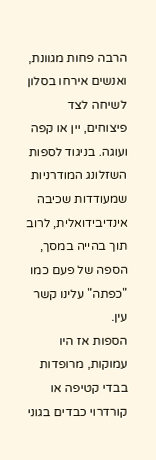הרבה פחות מגוונת, ואנשים אירחו בסלון לשיחה לצד פיצוחים, יין או קפה ועוגה. בניגוד לספות השזלונג המודרניות שמעודדות שכיבה אינדיבידואלית, לרוב תוך בהייה במסך, הספה של פעם כמו "כפתה" עלינו קשר עין.
הספות אז היו עמוקות, מרופדות בבדי קטיפה או קורדרוי כבדים בגוני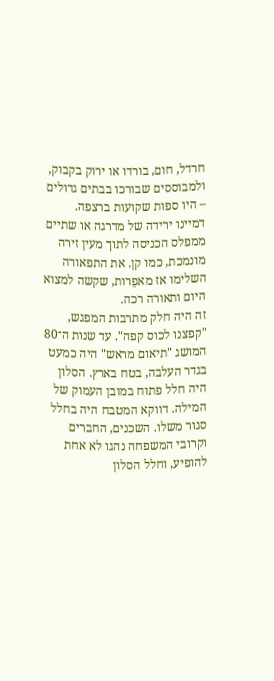חרדל, חום, בורדו או ירוק בקבוק, ולמבוססים שבורכו בבתים גדולים – היו ספות שקועות ברצפה. דמיינו ירידה של מדרגה או שתיים ממפלס הכניסה לתוך מעין זירה מונמכת, כמו קן. את התפאורה השלימו אז מאפֵרות, שקשה למצוא היום ותאורה רכה.
זה היה חלק מתרבות המפגש, "קפצנו לכוס קפה". עד שנות ה־80 המושג "תיאום מראש" היה כמעט בגדר העלבה, בטח בארץ. הסלון היה חלל פתוח במובן העמוק של המילה. דווקא המטבח היה בחלל סגור משלו. השכנים, החברים וקרובי המשפחה נהגו לא אחת להופיע, וחלל הסלון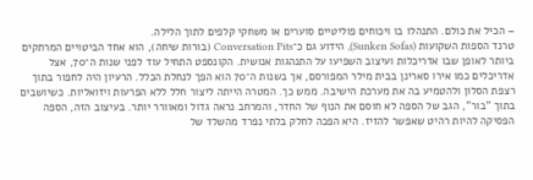– הכיל את כולם. התנהלו בו ויכוחים פוליטיים סוערים או משחקי קלפים לתוך הלילה.
טרנד הספות השקועות (Sunken Sofas), הידוע גם כ־Conversation Pits (בורות שיחה), הוא אחד הביטויים המרתקים ביותר לאופן שבו אדריכלות ועיצוב השפיעו על התנהגות אנושית. הקונספט התחיל עוד לפני שנות ה־70, אצל אדריכלים כמו אירו סארינן בבית מילר המפורסם, אך בשנות ה־70 הוא הפך לנחלת הכלל. הרעיון היה לחפור בתוך רצפת הסלון ולהטמיע בה את מערכת הישיבה. ממש כך. המטרה הייתה ליצור חלל ללא הפרעות ויזואליות. כשיושבים בתוך "בור", הגב של הספה לא חוסם את הנוף של החדר, והמרחב נראה גדול ומאוורר יותר. בעיצוב הזה, הספה הפסיקה להיות רהיט שאפשר להזיז. היא הפכה לחלק בלתי נפרד מהשלד של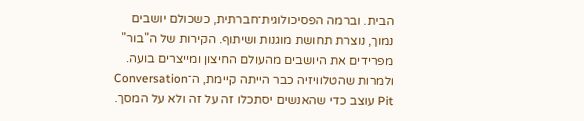הבית. וברמה הפסיכולוגית־חברתית, כשכולם יושבים נמוך, נוצרת תחושת מוגנות ושיתוף. הקירות של ה"בור" מפרידים את היושבים מהעולם החיצון ומייצרים בועה. ולמרות שהטלוויזיה כבר הייתה קיימת, ה־Conversation Pit עוצב כדי שהאנשים יסתכלו זה על זה ולא על המסך.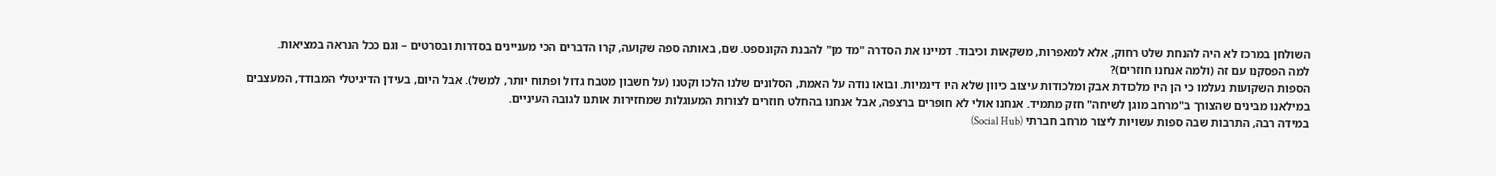השולחן במרכז לא היה להנחת שלט רחוק, אלא למאפרות, משקאות וכיבוד. דמיינו את הסדרה "מד מן" להבנת הקונספט. שם, באותה ספה שקועה, קרו הדברים הכי מעניינים בסדרות ובסרטים – וגם ככל הנראה במציאות.
למה הפסקנו עם זה (ולמה אנחנו חוזרים)?
הספות השקועות נעלמו כי הן היו מלכודת אבק ומלכודות עיצוב כיוון שלא היו דינמיות. ובואו נודה על האמת, הסלונים שלנו הלכו וקטנו (על חשבון מטבח גדול ופתוח יותר, למשל). אבל היום, בעידן הדיגיטלי המבודד, המעצבים במילאנו מבינים שהצורך ב"מרחב מוגן לשיחה" חזק מתמיד. אנחנו אולי לא חופרים ברצפה, אבל אנחנו בהחלט חוזרים לצורות המעוגלות שמחזירות אותנו לגובה העיניים.
במידה רבה, התרבות שבה ספות עשויות ליצור מרחב חברתי (Social Hub)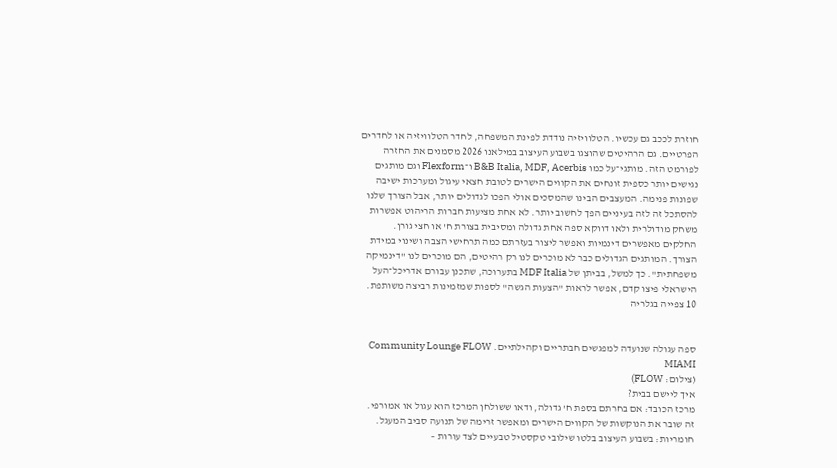חוזרת לככב גם עכשיו. הטלוויזיה נודדת לפינת המשפחה, לחדר הטלוויזיה או לחדרים הפרטיים. גם הרהיטים שהוצגו בשבוע העיצוב במילאנו 2026 מסמנים את החזרה לפורמט הזה. מותגי־על כמו B&B Italia, MDF, Acerbis ו־Flexform וגם מותגים נגישים יותר כספית זונחים את הקווים הישרים לטובת חצאי עיגול ומערכות ישיבה שפונות פנימה. המעצבים הבינו שהמסכים אולי הפכו לגדולים יותר, אבל הצורך שלנו להסתכל זה לזה בעיניים הפך לחשוב יותר. לא אחת מציעות חברות הריהוט אפשרות משחק מודולרית ולאו דווקא ספה אחת גדולה ומסיבית בצורת ח' או חצי גורן. החלקים מאפשרים דינמיות ואפשר ליצור בעזרתם כמה תרחישי הצבה ושינוי במידת הצורך. המותגים הגדולים כבר לא מוכרים לנו רק רהיטים, הם מוכרים לנו "דינמיקה משפחתית". כך למשל, בביתן של MDF Italia בתערוכה, שתכנן עבורם אדריכל־העל הישראלי פיצו קדם, אפשר לראות "הצעות הגשה" לספות שמזמינות רביצה משותפת.
10 צפייה בגלריה


ספה עגולה שנועדה למפגשים חבתריים וקהילתיים. Community Lounge FLOW MIAMI
(צילום: FLOW)
איך ליישם בבית?
מרכז הכובד: אם בחרתם בספת ח' גדולה, ודאו ששולחן המרכז הוא עגול או אמורפי. זה שובר את הנוקשות של הקווים הישרים ומאפשר זרימה של תנועה סביב המעגל.
חומריות: בשבוע העיצוב בלטו שילובי טקסטיל טבעיים לצד עורות –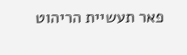פאר תעשיית הריהוט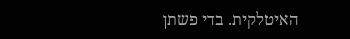האיטלקית. בדי פשתן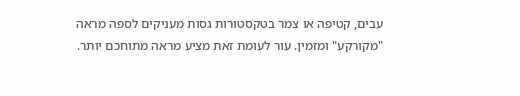עבים, קטיפה או צמר בטקסטורות גסות מעניקים לספה מראה "מקורקע" ומזמין. עור לעומת זאת מציע מראה מתוחכם יותר.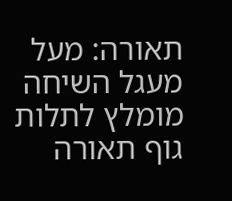תאורה: מעל מעגל השיחה מומלץ לתלות גוף תאורה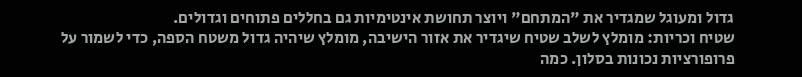גדול ומעוגל שמגדיר את "המתחם" ויוצר תחושת אינטימיות גם בחללים פתוחים וגדולים.
שטיח וכריות: מומלץ לשלב שטיח שיגדיר את אזור הישיבה, מומלץ שיהיה גדול משטח הספה, כדי לשמור על פרופורציות נכונות בסלון. כמה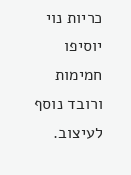כריות נוי יוסיפו חמימות ורובד נוסף לעיצוב.